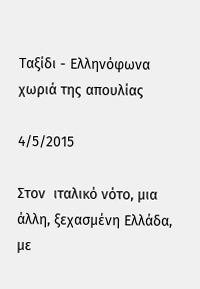Ταξίδι - Ελληνόφωνα χωριά της απουλίας

4/5/2015

Στον  ιταλικό νότο, μια άλλη, ξεχασμένη Ελλάδα, με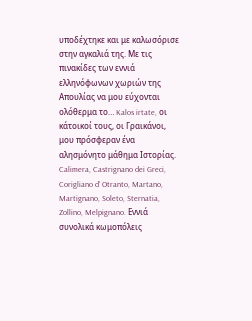υποδέχτηκε και με καλωσόρισε στην αγκαλιά της. Με τις πινακίδες των εννιά ελληνόφωνων χωριών της Απουλίας να μου εύχονται ολόθερμα το… Kalos irtate, οι κάτοικοί τους, οι Γραικάνοι, μου πρόσφεραν ένα αλησμόνητο μάθημα Ιστορίας.
Calimera, Castrignano dei Greci, Corigliano d’ Otranto, Martano, Martignano, Soleto, Sternatia, Zollino, Melpignano. Εννιά συνολικά κωμοπόλεις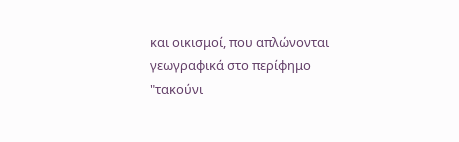και οικισμοί, που απλώνονται γεωγραφικά στο περίφημο "τακούνι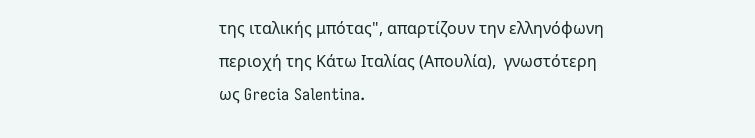της ιταλικής μπότας", απαρτίζουν την ελληνόφωνη περιοχή της Κάτω Ιταλίας (Απουλία),  γνωστότερη ως Grecia Salentina.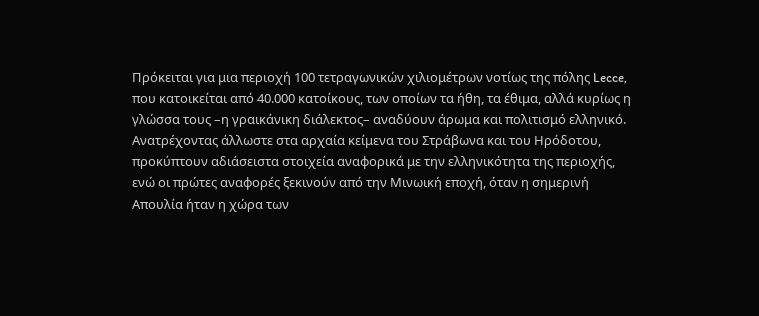Πρόκειται για μια περιοχή 100 τετραγωνικών χιλιομέτρων νοτίως της πόλης Lecce, που κατοικείται από 40.000 κατοίκους, των οποίων τα ήθη, τα έθιμα, αλλά κυρίως η γλώσσα τους –η γραικάνικη διάλεκτος– αναδύουν άρωμα και πολιτισμό ελληνικό.
Ανατρέχοντας άλλωστε στα αρχαία κείμενα του Στράβωνα και του Ηρόδοτου, προκύπτουν αδιάσειστα στοιχεία αναφορικά με την ελληνικότητα της περιοχής, ενώ οι πρώτες αναφορές ξεκινούν από την Μινωική εποχή, όταν η σημερινή Απουλία ήταν η χώρα των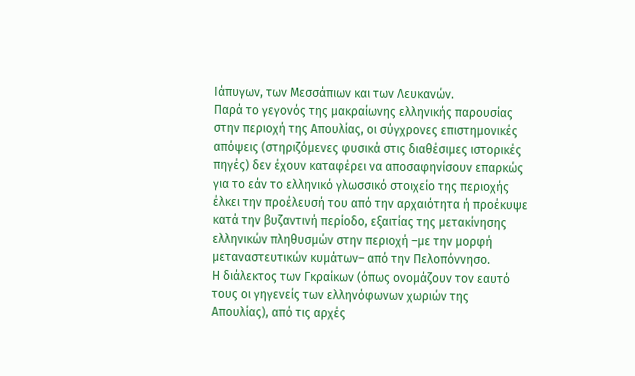Ιάπυγων, των Μεσσάπιων και των Λευκανών.
Παρά το γεγονός της μακραίωνης ελληνικής παρουσίας στην περιοχή της Απουλίας, οι σύγχρονες επιστημονικές απόψεις (στηριζόμενες φυσικά στις διαθέσιμες ιστορικές πηγές) δεν έχουν καταφέρει να αποσαφηνίσουν επαρκώς για το εάν το ελληνικό γλωσσικό στοιχείο της περιοχής έλκει την προέλευσή του από την αρχαιότητα ή προέκυψε κατά την βυζαντινή περίοδο, εξαιτίας της μετακίνησης ελληνικών πληθυσμών στην περιοχή –με την μορφή μεταναστευτικών κυμάτων– από την Πελοπόννησο.
Η διάλεκτος των Γκραίκων (όπως ονομάζουν τον εαυτό τους οι γηγενείς των ελληνόφωνων χωριών της Απουλίας), από τις αρχές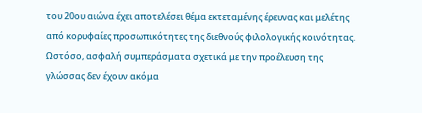του 20ου αιώνα έχει αποτελέσει θέμα εκτεταμένης έρευνας και μελέτης από κορυφαίες προσωπικότητες της διεθνούς φιλολογικής κοινότητας. Ωστόσο, ασφαλή συμπεράσματα σχετικά με την προέλευση της γλώσσας δεν έχουν ακόμα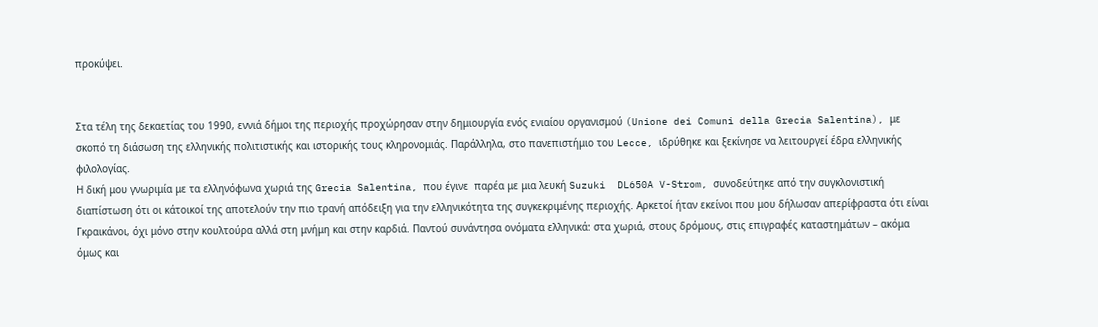προκύψει.


Στα τέλη της δεκαετίας του 1990, εννιά δήμοι της περιοχής προχώρησαν στην δημιουργία ενός ενιαίου οργανισμού (Unione dei Comuni della Grecia Salentina), με σκοπό τη διάσωση της ελληνικής πολιτιστικής και ιστορικής τους κληρονομιάς. Παράλληλα, στο πανεπιστήμιο του Lecce, ιδρύθηκε και ξεκίνησε να λειτουργεί έδρα ελληνικής φιλολογίας.
Η δική μου γνωριμία με τα ελληνόφωνα χωριά της Grecia Salentina, που έγινε  παρέα με μια λευκή Suzuki  DL650A V-Strom, συνοδεύτηκε από την συγκλονιστική διαπίστωση ότι οι κάτοικοί της αποτελούν την πιο τρανή απόδειξη για την ελληνικότητα της συγκεκριμένης περιοχής. Αρκετοί ήταν εκείνοι που μου δήλωσαν απερίφραστα ότι είναι Γκραικάνοι, όχι μόνο στην κουλτούρα αλλά στη μνήμη και στην καρδιά. Παντού συνάντησα ονόματα ελληνικά: στα χωριά, στους δρόμους, στις επιγραφές καταστημάτων – ακόμα όμως και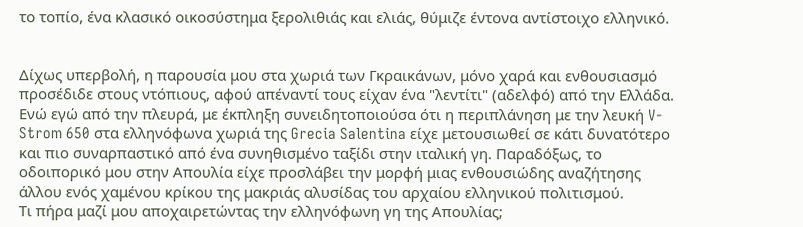το τοπίο, ένα κλασικό οικοσύστημα ξερολιθιάς και ελιάς, θύμιζε έντονα αντίστοιχο ελληνικό.


Δίχως υπερβολή, η παρουσία μου στα χωριά των Γκραικάνων, μόνο χαρά και ενθουσιασμό προσέδιδε στους ντόπιους, αφού απέναντί τους είχαν ένα "λεντίτι" (αδελφό) από την Ελλάδα. Ενώ εγώ από την πλευρά, με έκπληξη συνειδητοποιούσα ότι η περιπλάνηση με την λευκή V-Strom 650 στα ελληνόφωνα χωριά της Grecia Salentina είχε μετουσιωθεί σε κάτι δυνατότερο και πιο συναρπαστικό από ένα συνηθισμένο ταξίδι στην ιταλική γη. Παραδόξως, το οδοιπορικό μου στην Απουλία είχε προσλάβει την μορφή μιας ενθουσιώδης αναζήτησης άλλου ενός χαμένου κρίκου της μακριάς αλυσίδας του αρχαίου ελληνικού πολιτισμού.
Τι πήρα μαζί μου αποχαιρετώντας την ελληνόφωνη γη της Απουλίας;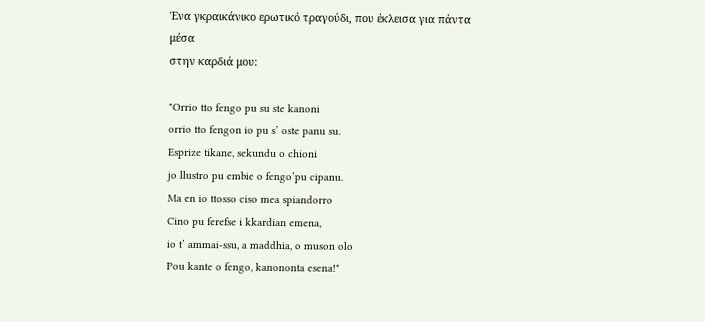Ένα γκραικάνικο ερωτικό τραγούδι, που έκλεισα για πάντα μέσα
στην καρδιά μου:

"Orrio tto fengo pu su ste kanoni
orrio tto fengon io pu s’ oste panu su.
Esprize tikane, sekundu o chioni
jo llustro pu embie o fengo’pu cipanu.
Ma en io ttosso ciso mea spiandorro
Cino pu ferefse i kkardian emena,
io t’ ammai-ssu, a maddhia, o muson olo
Pou kante o fengo, kanononta esena!"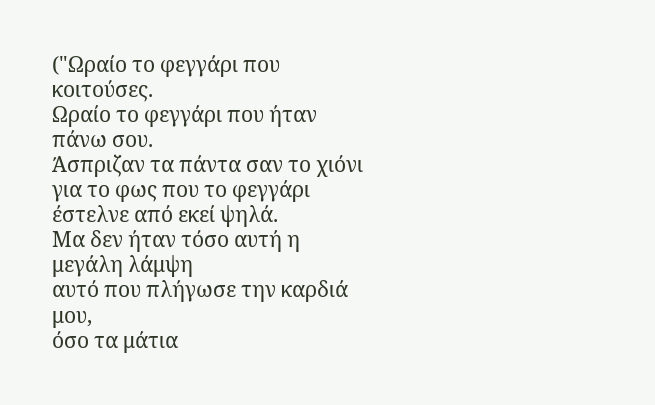("Ωραίο το φεγγάρι που κοιτούσες.
Ωραίο το φεγγάρι που ήταν πάνω σου.
Άσπριζαν τα πάντα σαν το χιόνι
για το φως που το φεγγάρι έστελνε από εκεί ψηλά.
Μα δεν ήταν τόσο αυτή η μεγάλη λάμψη
αυτό που πλήγωσε την καρδιά μου,
όσο τα μάτια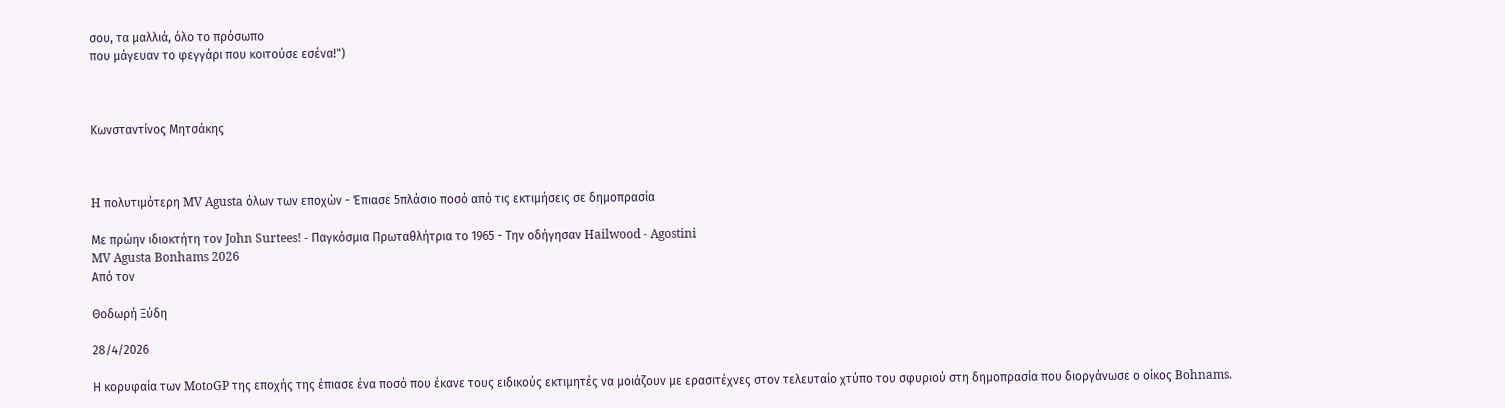σου, τα μαλλιά, όλο το πρόσωπο
που μάγευαν το φεγγάρι που κοιτούσε εσένα!")



Κωνσταντίνος Μητσάκης



H πολυτιμότερη MV Agusta όλων των εποχών - Έπιασε 5πλάσιο ποσό από τις εκτιμήσεις σε δημοπρασία

Με πρώην ιδιοκτήτη τον John Surtees! - Παγκόσμια Πρωταθλήτρια το 1965 - Την οδήγησαν Hailwood - Agostini
MV Agusta Bonhams 2026
Από τον

Θοδωρή Ξύδη

28/4/2026

Η κορυφαία των MotoGP της εποχής της έπιασε ένα ποσό που έκανε τους ειδικούς εκτιμητές να μοιάζουν με ερασιτέχνες στον τελευταίο χτύπο του σφυριού στη δημοπρασία που διοργάνωσε ο οίκος Bohnams.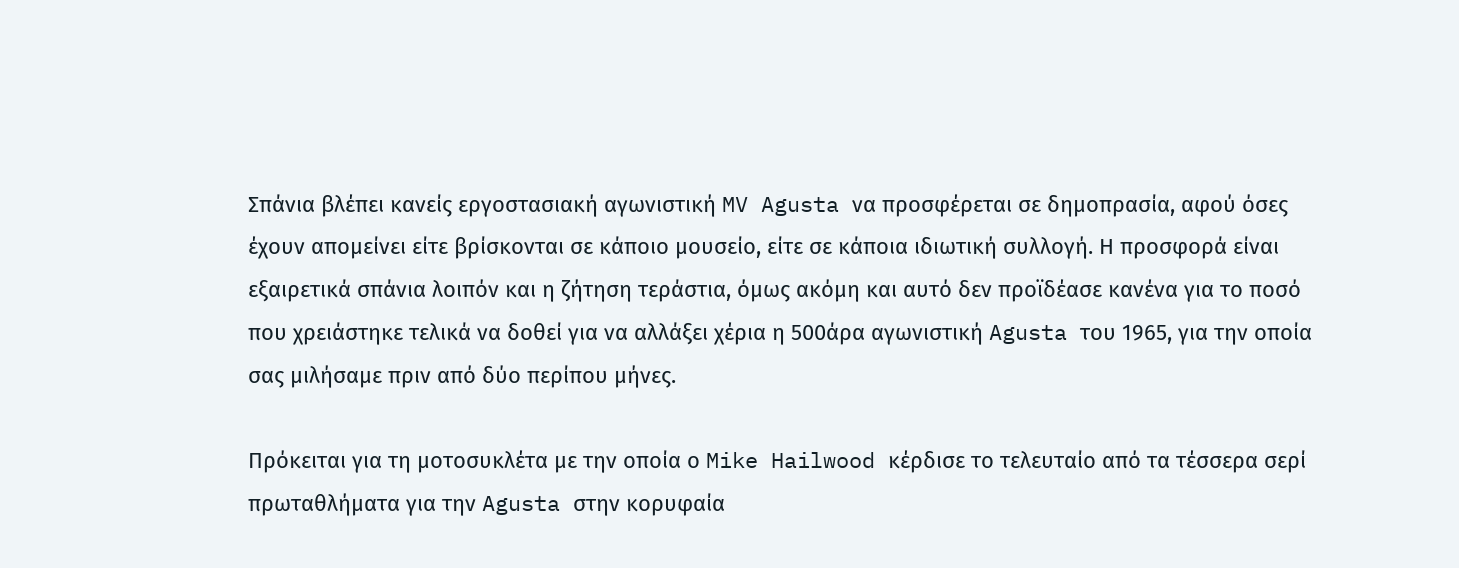Σπάνια βλέπει κανείς εργοστασιακή αγωνιστική MV Agusta να προσφέρεται σε δημοπρασία, αφού όσες έχουν απομείνει είτε βρίσκονται σε κάποιο μουσείο, είτε σε κάποια ιδιωτική συλλογή. Η προσφορά είναι εξαιρετικά σπάνια λοιπόν και η ζήτηση τεράστια, όμως ακόμη και αυτό δεν προϊδέασε κανένα για το ποσό που χρειάστηκε τελικά να δοθεί για να αλλάξει χέρια η 500άρα αγωνιστική Agusta του 1965, για την οποία σας μιλήσαμε πριν από δύο περίπου μήνες.

Πρόκειται για τη μοτοσυκλέτα με την οποία ο Mike Hailwood κέρδισε το τελευταίο από τα τέσσερα σερί πρωταθλήματα για την Agusta στην κορυφαία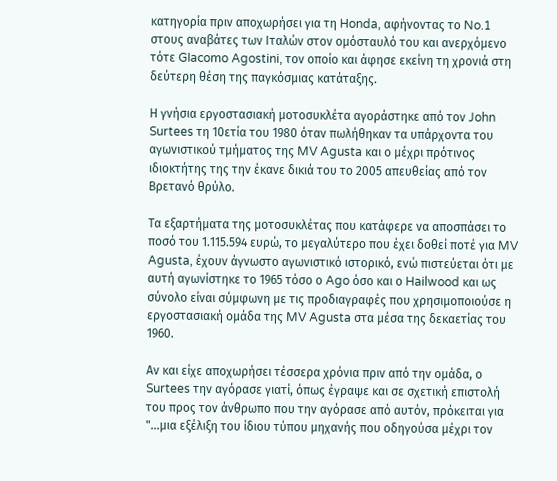κατηγορία πριν αποχωρήσει για τη Honda, αφήνοντας το No.1 στους αναβάτες των Ιταλών στον ομόσταυλό του και ανερχόμενο τότε GIacomo Agostini, τον οποίο και άφησε εκείνη τη χρονιά στη δεύτερη θέση της παγκόσμιας κατάταξης.

Η γνήσια εργοστασιακή μοτοσυκλέτα αγοράστηκε από τον John Surtees τη 10ετία του 1980 όταν πωλήθηκαν τα υπάρχοντα του αγωνιστικού τμήματος της MV Agusta και ο μέχρι πρότινος ιδιοκτήτης της την έκανε δικιά του το 2005 απευθείας από τον Βρετανό θρύλο.

Τα εξαρτήματα της μοτοσυκλέτας που κατάφερε να αποσπάσει το ποσό του 1.115.594 ευρώ, το μεγαλύτερο που έχει δοθεί ποτέ για MV Agusta, έχουν άγνωστο αγωνιστικό ιστορικό, ενώ πιστεύεται ότι με αυτή αγωνίστηκε το 1965 τόσο ο Ago όσο και ο Hailwood και ως σύνολο είναι σύμφωνη με τις προδιαγραφές που χρησιμοποιούσε η εργοστασιακή ομάδα της MV Agusta στα μέσα της δεκαετίας του 1960.

Αν και είχε αποχωρήσει τέσσερα χρόνια πριν από την ομάδα, ο Surtees την αγόρασε γιατί, όπως έγραψε και σε σχετική επιστολή του προς τον άνθρωπο που την αγόρασε από αυτόν, πρόκειται για "...μια εξέλιξη του ίδιου τύπου μηχανής που οδηγούσα μέχρι τον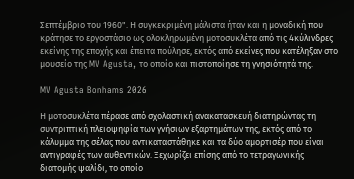Σεπτέμβριο του 1960". Η συγκεκριμένη μάλιστα ήταν και η μοναδική που κράτησε το εργοστάσιο ως ολοκληρωμένη μοτοσυκλέτα από τις 4κύλινδρες εκείνης της εποχής και έπειτα πούλησε, εκτός από εκείνες που κατέληξαν στο μουσείο της MV Agusta, το οποίο και πιστοποίησε τη γνησιότητά της.

MV Agusta Bonhams 2026

Η μοτοσυκλέτα πέρασε από σχολαστική ανακατασκευή διατηρώντας τη συντριπτική πλειοψηφία των γνήσιων εξαρτημάτων της, εκτός από το κάλυμμα της σέλας που αντικαταστάθηκε και τα δύο αμορτισέρ που είναι αντιγραφές των αυθεντικών. Ξεχωρίζει επίσης από το τετραγωνικής διατομής ψαλίδι, το οποίο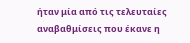ήταν μία από τις τελευταίες αναβαθμίσεις που έκανε η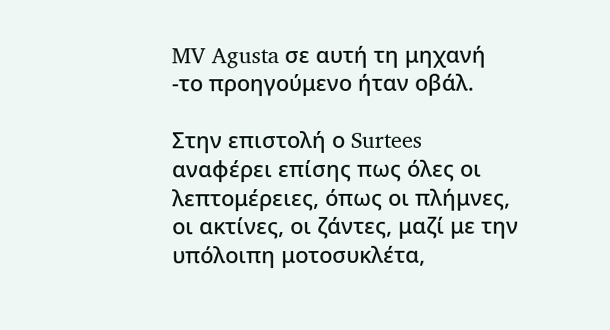MV Agusta σε αυτή τη μηχανή -το προηγούμενο ήταν οβάλ.

Στην επιστολή ο Surtees αναφέρει επίσης πως όλες οι λεπτομέρειες, όπως οι πλήμνες, οι ακτίνες, οι ζάντες, μαζί με την υπόλοιπη μοτοσυκλέτα,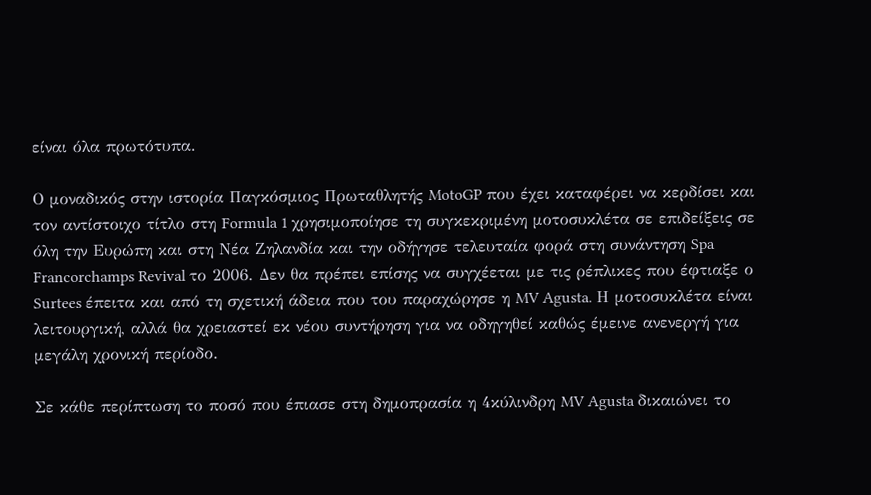είναι όλα πρωτότυπα.

Ο μοναδικός στην ιστορία Παγκόσμιος Πρωταθλητής MotoGP που έχει καταφέρει να κερδίσει και τον αντίστοιχο τίτλο στη Formula 1 χρησιμοποίησε τη συγκεκριμένη μοτοσυκλέτα σε επιδείξεις σε όλη την Ευρώπη και στη Νέα Ζηλανδία και την οδήγησε τελευταία φορά στη συνάντηση Spa Francorchamps Revival το 2006. Δεν θα πρέπει επίσης να συγχέεται με τις ρέπλικες που έφτιαξε ο Surtees έπειτα και από τη σχετική άδεια που του παραχώρησε η MV Agusta. Η μοτοσυκλέτα είναι λειτουργική, αλλά θα χρειαστεί εκ νέου συντήρηση για να οδηγηθεί καθώς έμεινε ανενεργή για μεγάλη χρονική περίοδο.

Σε κάθε περίπτωση το ποσό που έπιασε στη δημοπρασία η 4κύλινδρη MV Agusta δικαιώνει το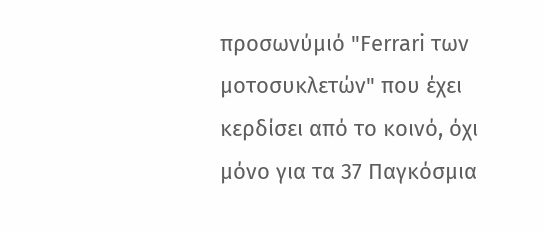προσωνύμιό "Ferrari των μοτοσυκλετών" που έχει κερδίσει από το κοινό, όχι μόνο για τα 37 Παγκόσμια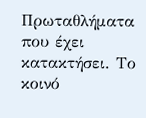Πρωταθλήματα που έχει κατακτήσει. Το κοινό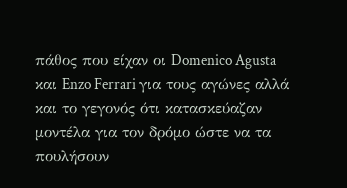πάθος που είχαν οι Domenico Agusta και Enzo Ferrari για τους αγώνες αλλά και το γεγονός ότι κατασκεύαζαν μοντέλα για τον δρόμο ώστε να τα πουλήσουν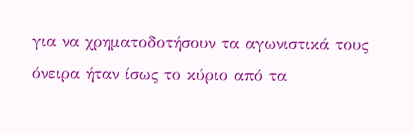για να χρηματοδοτήσουν τα αγωνιστικά τους όνειρα ήταν ίσως το κύριο από τα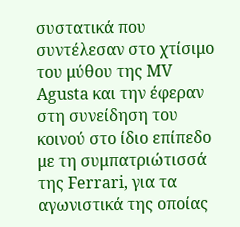συστατικά που συντέλεσαν στο χτίσιμο του μύθου της MV Agusta και την έφεραν στη συνείδηση του κοινού στο ίδιο επίπεδο με τη συμπατριώτισσά της Ferrari, για τα αγωνιστικά της οποίας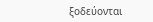ξοδεύονται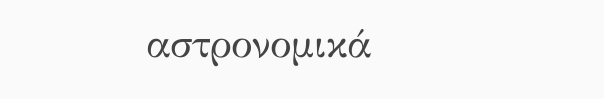αστρονομικά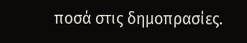ποσά στις δημοπρασίες.